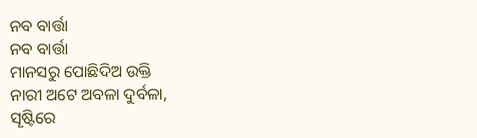ନବ ବାର୍ତ୍ତା
ନବ ବାର୍ତ୍ତା
ମାନସରୁ ପୋଛିଦିଅ ଉକ୍ତି
ନାରୀ ଅଟେ ଅବଳା ଦୁର୍ବଳା,
ସୄଷ୍ଟିରେ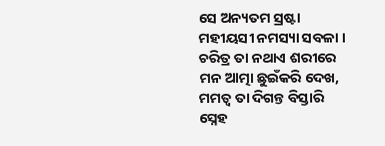ସେ ଅନ୍ୟତମ ସ୍ରଷ୍ଟା
ମହୀୟସୀ ନମସ୍ୟା ସବଳା ।
ଚରିତ୍ର ତା ନଥାଏ ଶରୀରେ
ମନ ଆତ୍ମା ଛୁଇଁକରି ଦେଖ,
ମମତ୍ଵ ତା ଦିଗନ୍ତ ବିସ୍ତାରି
ସ୍ନେହ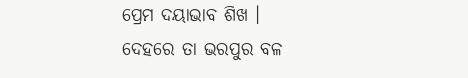ପ୍ରେମ ଦୟାଭାବ ଶିଖ ।
ଦେହରେ ତା ଭରପୁର ବଳ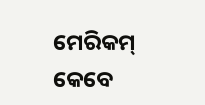ମେରିକମ୍ କେବେ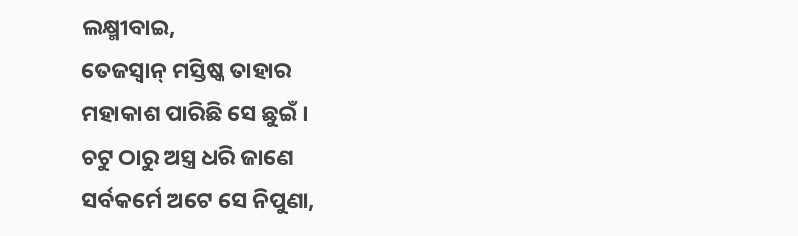ଲକ୍ଷ୍ମୀବାଇ,
ତେଜସ୍ଵାନ୍ ମସ୍ତିଷ୍କ ତାହାର
ମହାକାଶ ପାରିଛି ସେ ଛୁଇଁ ।
ଚଟୁ ଠାରୁ ଅସ୍ତ୍ର ଧରି ଜାଣେ
ସର୍ବକର୍ମେ ଅଟେ ସେ ନିପୁଣା,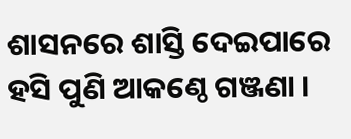ଶାସନରେ ଶାସ୍ତି ଦେଇପାରେ
ହସି ପୁଣି ଆକଣ୍ଠେ ଗଞ୍ଜଣା ।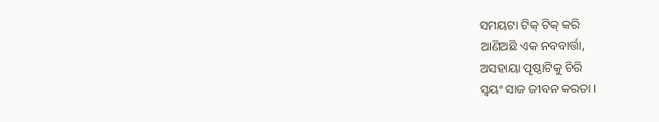ସମୟଟା ଟିକ୍ ଟିକ୍ କରି
ଆଣିଅଛି ଏକ ନବବାର୍ତ୍ତା,
ଅସହାୟା ପୄଷ୍ଠାଟିକୁ ଚିରି
ସ୍ଵୟଂ ସାଜ ଜୀବନ କରତା ।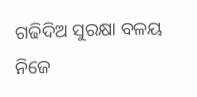ଗଢିଦିଅ ସୁରକ୍ଷା ବଳୟ
ନିଜେ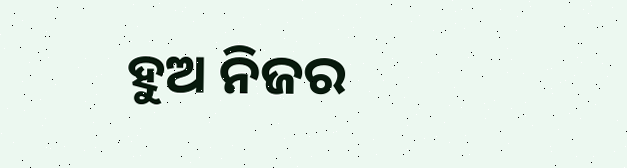ହୁଅ ନିଜର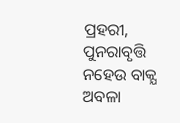ପ୍ରହରୀ,
ପୁନରାବୃତ୍ତି ନହେଉ ବାକ୍ଯ
ଅବଳା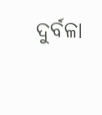ଦୁର୍ବଳା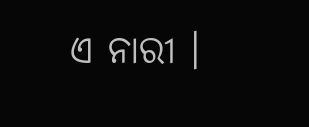ଏ ନାରୀ ।